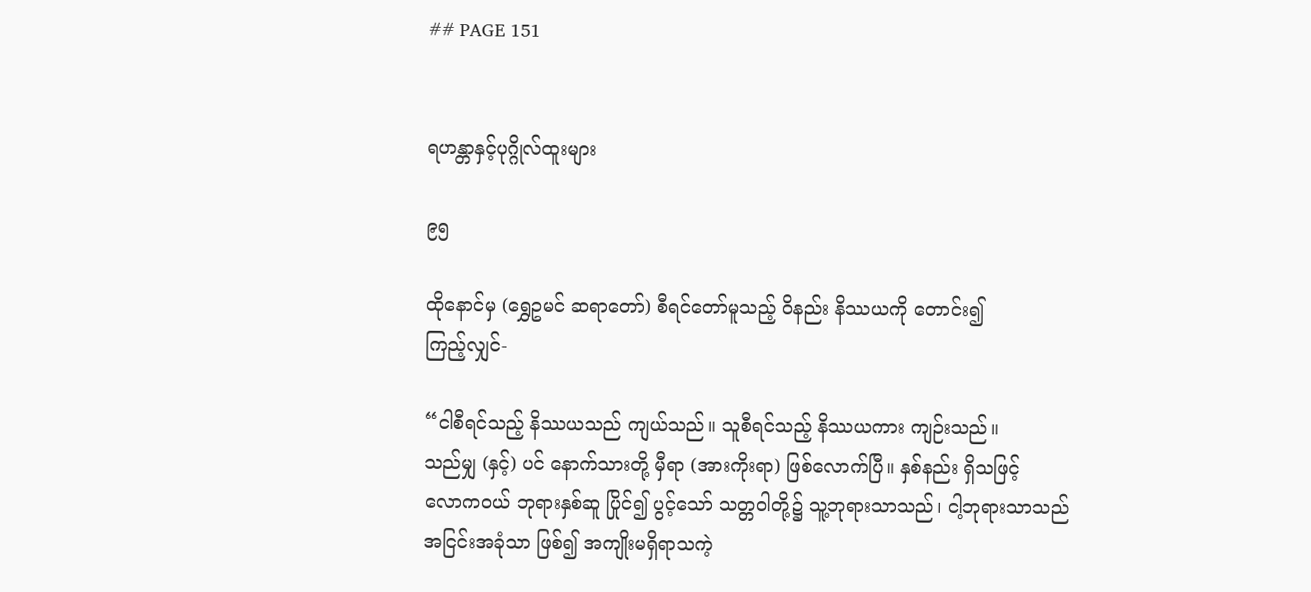## PAGE 151


ရဟန္တာနှင့်ပုဂ္ဂိုလ်ထူးများ

၉၅

ထိုနောင်မှ (ရွှေဥမင် ဆရာတော်) စီရင်တော်မူသည့် ဝိနည်း နိဿယကို တောင်း၍
ကြည့်လျှင်-

“ငါစီရင်သည့် နိဿယသည် ကျယ်သည်။ သူစီရင်သည့် နိဿယကား ကျဉ်းသည်။
သည်မျှ (နှင့်) ပင် နောက်သားတို့ မှီရာ (အားကိုးရာ) ဖြစ်လောက်ပြီ။ နှစ်နည်း ရှိသဖြင့်
လောကဝယ် ဘုရားနှစ်ဆူ ပြိုင်၍ ပွင့်သော် သတ္တဝါတို့၌ သူ့ဘုရားသာသည်၊ ငါ့ဘုရားသာသည်
အငြင်းအခုံသာ ဖြစ်၍ အကျိုးမရှိရာသကဲ့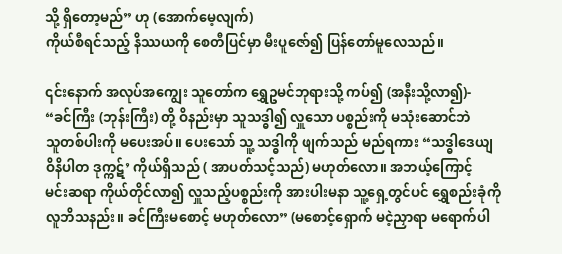သို့ ရှိတော့မည်” ဟု (အောက်မေ့လျက်)
ကိုယ်စီရင်သည့် နိဿယကို စေတီပြင်မှာ မီးပူဇော်၍ ပြန်တော်မူလေသည်။

၎င်းနောက် အလုပ်အကျွေး သူတော်က ရွှေဥမင်ဘုရားသို့ ကပ်၍ (အနီးသို့လာ၍)-
“ခင်ကြီး (ဘုန်းကြီး) တို့ ဝိနည်းမှာ သူသဒ္ဓါ၍ လှူသော ပစ္စည်းကို မသုံးဆောင်ဘဲ
သူတစ်ပါးကို မပေးအပ်။ ပေးသော် သူ့ သဒ္ဓါကို ဖျက်သည် မည်ရကား “သဒ္ဓါဒေယျ
ဝိနိပါတ ဒုက္ကဋ်’ ကိုယ်ရှိသည် ( အာပတ်သင့်သည်) မဟုတ်လော။ အဘယ့်ကြောင့်
မင်းဆရာ ကိုယ်တိုင်လာ၍ လှူသည့်ပစ္စည်းကို အားပါးမနာ သူ့ရှေ့တွင်ပင် ရွှေစည်းခုံကို
လူဘိသနည်း။ ခင်ကြီးမစောင့် မဟုတ်လော” (မစောင့်ရှောက် မငဲ့ညှာရာ မရောက်ပါ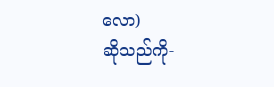လော)
ဆိုသည်ကို-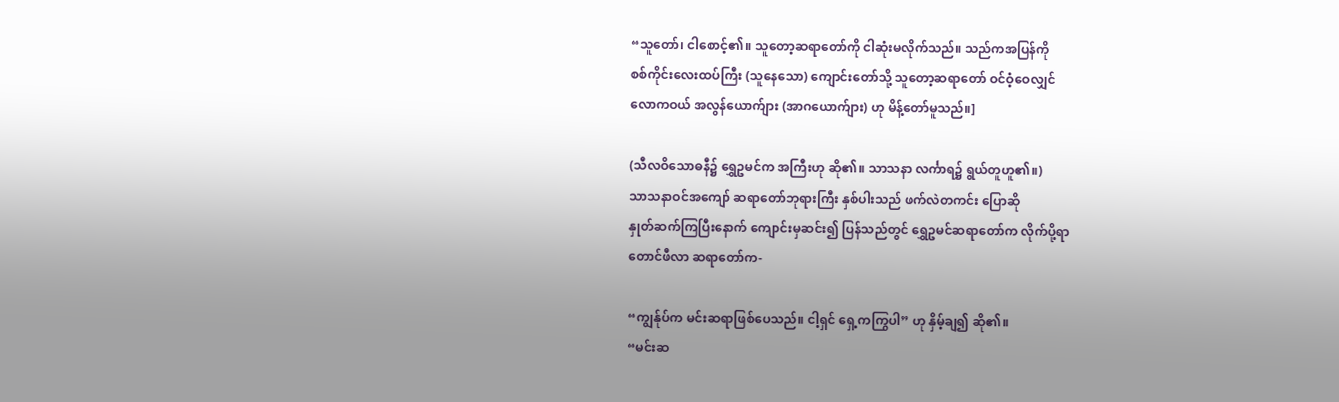“သူတော်၊ ငါစောင့်၏။ သူတော့ဆရာတော်ကို ငါဆုံးမလိုက်သည်။ သည်ကအပြန်ကို
စစ်ကိုင်းလေးထပ်ကြီး (သူနေသော) ကျောင်းတော်သို့ သူတော့ဆရာတော် ဝင်ဝံ့ဝေလျှင်
လောကဝယ် အလွန်ယောက်ျား (အာဂယောက်ျား) ဟု မိန့်တော်မူသည်။]

(သီလဝိသောဓနီ၌ ရွှေဥမင်က အကြီးဟု ဆို၏။ သာသနာ လင်္ကာရ၌ ရွယ်တူဟူ၏။)
သာသနာဝင်အကျော် ဆရာတော်ဘုရားကြီး နှစ်ပါးသည် ဖက်လဲတကင်း ပြောဆို
နှုတ်ဆက်ကြပြီးနောက် ကျောင်းမှဆင်း၍ ပြန်သည်တွင် ရွှေဥမင်ဆရာတော်က လိုက်ပို့ရာ
တောင်ဖီလာ ဆရာတော်က-

“ကျွန်ုပ်က မင်းဆရာဖြစ်ပေသည်။ ငါ့ရှင် ရှေ့ကကြွပါ” ဟု နှိမ့်ချ၍ ဆို၏။
“မင်းဆ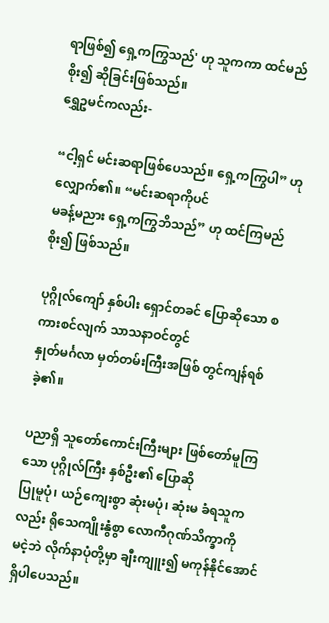ရာဖြစ်၍ ရှေ့ကကြွသည်' ဟု သူကကာ ထင်မည်စိုး၍ ဆိုခြင်းဖြစ်သည်။
ရွှေဥမင်ကလည်း-

“ငါ့ရှင် မင်းဆရာဖြစ်ပေသည်။ ရှေ့ကကြွပါ” ဟု လျှောက်၏။ “မင်းဆရာကိုပင်
မခန့်မညား ရှေ့ကကြွဘိသည်” ဟု ထင်ကြမည် စိုး၍ ဖြစ်သည်။

ပုဂ္ဂိုလ်ကျော် နှစ်ပါး ရှောင်တခင် ပြောဆိုသော စကားစင်လျက် သာသနာဝင်တွင်
နှုတ်မင်္ဂလာ မှတ်တမ်းကြီးအဖြစ် တွင်ကျန်ရစ်ခဲ့၏။

ပညာရှိ သူတော်ကောင်းကြီးများ ဖြစ်တော်မူကြသော ပုဂ္ဂိုလ်ကြီး နှစ်ဦး၏ ပြောဆို
ပြုမူပုံ၊ ယဉ်ကျေးစွာ ဆုံးမပုံ၊ ဆုံးမ ခံရသူကလည်း ရိုသေကျိုးနွံစွာ လောကီဂုဏ်သိက္ခာကို
မငဲ့ဘဲ လိုက်နာပုံတို့မှာ ချီးကျူး၍ မကုန်နိုင်အောင် ရှိပါပေသည်။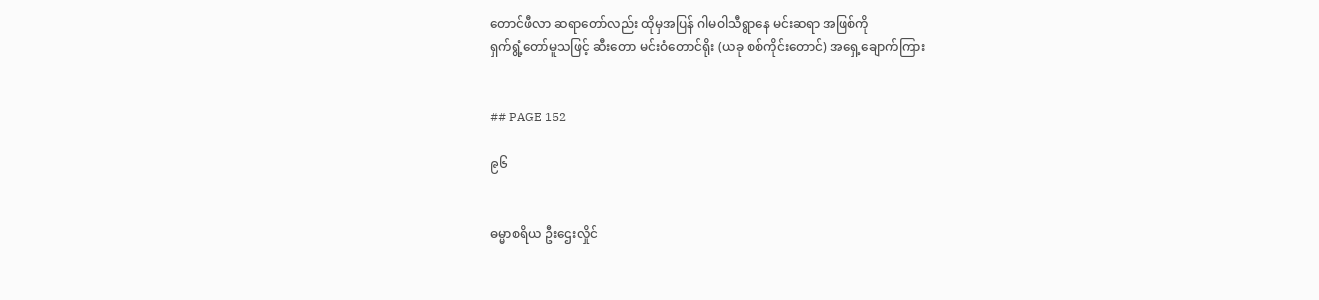တောင်ဖီလာ ဆရာတော်လည်း ထိုမှအပြန် ဂါမဝါသီရွာနေ မင်းဆရာ အဖြစ်ကို
ရှက်ရွံ့တော်မူသဖြင့် ဆီးတော မင်းဝံတောင်ရိုး (ယခု စစ်ကိုင်းတောင်) အရှေ့ချောက်ကြား


## PAGE 152

၉၆


ဓမ္မာစရိယ ဦးဌေးလှိုင်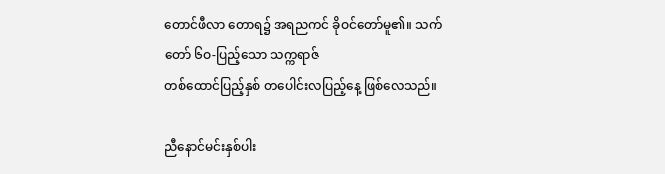တောင်ဖီလာ တောရ၌ အရညကင် ခိုဝင်တော်မူ၏။ သက်တော် ၆ဝ-ပြည့်သော သက္ကရာဇ်
တစ်ထောင်ပြည့်နှစ် တပေါင်းလပြည့်နေ့ ဖြစ်လေသည်။

ညီနောင်မင်းနှစ်ပါး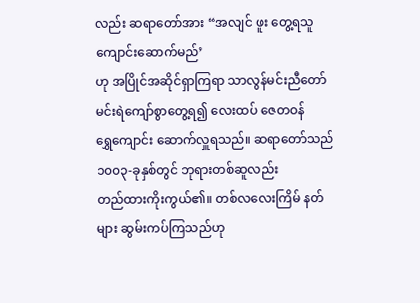လည်း ဆရာတော်အား “အလျင် ဖူး တွေ့ရသူ ကျောင်းဆောက်မည်’
ဟု အပြိုင်အဆိုင်ရှာကြရာ သာလွန်မင်းညီတော် မင်းရဲကျော်စွာတွေ့ရ၍ လေးထပ် ဇေတဝန်
ရွှေကျောင်း ဆောက်လှူရသည်။ ဆရာတော်သည် ၁၀၀၃-ခုနှစ်တွင် ဘုရားတစ်ဆူလည်း
တည်ထားကိုးကွယ်၏။ တစ်လလေးကြိမ် နတ်များ ဆွမ်းကပ်ကြသည်ဟု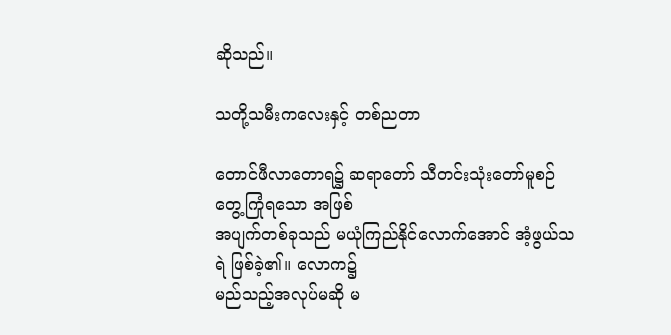ဆိုသည်။

သတို့သမီးကလေးနှင့် တစ်ညတာ

တောင်ဖီလာတောရ၌ ဆရာတော် သီတင်းသုံးတော်မူစဉ် တွေ့ကြုံရသော အဖြစ်
အပျက်တစ်ခုသည် မယုံကြည်နိုင်လောက်အောင် အံ့ဖွယ်သရဲ ဖြစ်ခဲ့၏။ လောက၌
မည်သည့်အလုပ်မဆို မ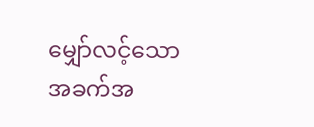မျှော်လင့်သော အခက်အ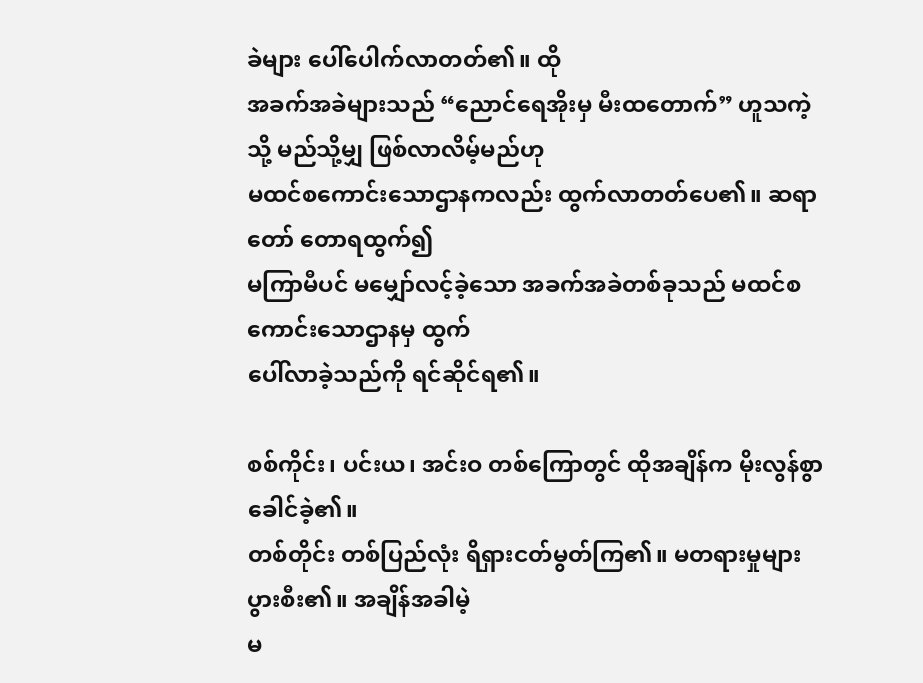ခဲများ ပေါ်ပေါက်လာတတ်၏။ ထို
အခက်အခဲများသည် “ညောင်ရေအိုးမှ မီးထတောက်” ဟူသကဲ့သို့ မည်သို့မျှ ဖြစ်လာလိမ့်မည်ဟု
မထင်စကောင်းသောဌာနကလည်း ထွက်လာတတ်ပေ၏။ ဆရာတော် တောရထွက်၍
မကြာမီပင် မမျှော်လင့်ခဲ့သော အခက်အခဲတစ်ခုသည် မထင်စကောင်းသောဌာနမှ ထွက်
ပေါ်လာခဲ့သည်ကို ရင်ဆိုင်ရ၏။

စစ်ကိုင်း၊ ပင်းယ၊ အင်းဝ တစ်ကြောတွင် ထိုအချိန်က မိုးလွန်စွာခေါင်ခဲ့၏။
တစ်တိုင်း တစ်ပြည်လုံး ရိရှားငတ်မွတ်ကြ၏။ မတရားမှုများ ပွားစီး၏။ အချိန်အခါမဲ့
မ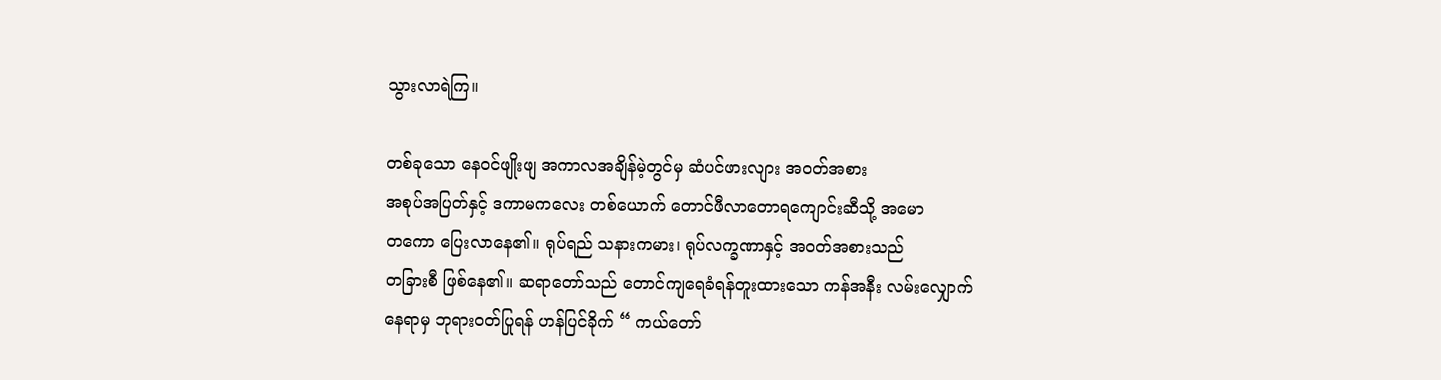သွားလာရဲကြ။

တစ်ခုသော နေဝင်ဖျိုးဖျ အကာလအချိန်မဲ့တွင်မှ ဆံပင်ဖားလျား အဝတ်အစား
အစုပ်အပြတ်နှင့် ဒကာမကလေး တစ်ယောက် တောင်ဖီလာတောရကျောင်းဆီသို့ အမော
တကော ပြေးလာနေ၏။ ရုပ်ရည် သနားကမား၊ ရုပ်လက္ခဏာနှင့် အဝတ်အစားသည်
တခြားစီ ဖြစ်နေ၏။ ဆရာတော်သည် တောင်ကျရေခံရန်တူးထားသော ကန်အနီး လမ်းလျှောက်
နေရာမှ ဘုရားဝတ်ပြုရန် ဟန်ပြင်ခိုက် “ ကယ်တော်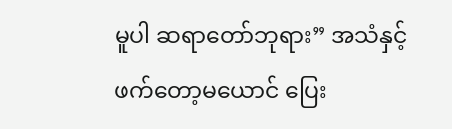မူပါ ဆရာတော်ဘုရား” အသံနှင့်
ဖက်တော့မယောင် ပြေး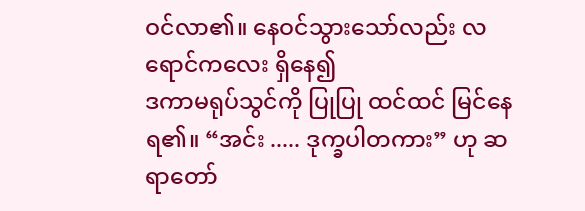ဝင်လာ၏။ နေဝင်သွားသော်လည်း လရောင်ကလေး ရှိနေ၍
ဒကာမရုပ်သွင်ကို ပြုပြု ထင်ထင် မြင်နေရ၏။ “အင်း ..... ဒုက္ခပါတကား” ဟု ဆရာတော်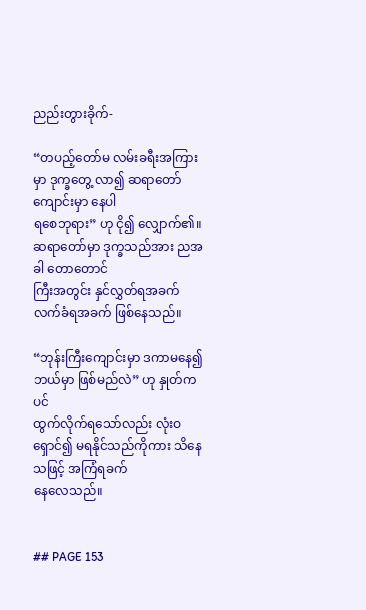ညည်းတွားခိုက်-

“တပည့်တော်မ လမ်းခရီးအကြားမှာ ဒုက္ခတွေ့ လာ၍ ဆရာတော် ကျောင်းမှာ နေပါ
ရစေဘုရား” ဟု ငို၍ လျှောက်၏။ ဆရာတော်မှာ ဒုက္ခသည်အား ညအခါ တောတောင်
ကြီးအတွင်း နှင်လွှတ်ရအခက် လက်ခံရအခက် ဖြစ်နေသည်။

“ဘုန်းကြီးကျောင်းမှာ ဒကာမနေ၍ ဘယ်မှာ ဖြစ်မည်လဲ” ဟု နှုတ်ကပင်
ထွက်လိုက်ရသော်လည်း လုံးဝရှောင်၍ မရနိုင်သည်ကိုကား သိနေသဖြင့် အကြံရခက်
နေလေသည်။


## PAGE 153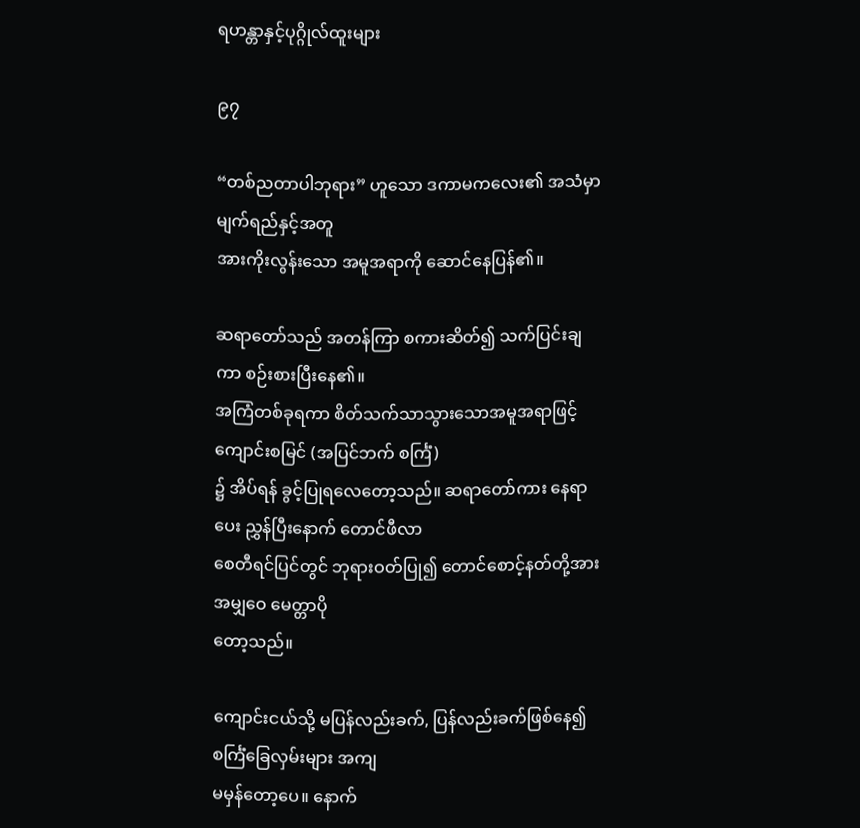ရဟန္တာနှင့်ပုဂ္ဂိုလ်ထူးများ

၉၇

“တစ်ညတာပါဘုရား” ဟူသော ဒကာမကလေး၏ အသံမှာ မျက်ရည်နှင့်အတူ
အားကိုးလွန်းသော အမူအရာကို ဆောင်နေပြန်၏။

ဆရာတော်သည် အတန်ကြာ စကားဆိတ်၍ သက်ပြင်းချကာ စဉ်းစားပြီးနေ၏။
အကြံတစ်ခုရကာ စိတ်သက်သာသွားသောအမူအရာဖြင့် ကျောင်းစမြင် (အပြင်ဘက် စင်္ကြံ)
၌ အိပ်ရန် ခွင့်ပြုရလေတော့သည်။ ဆရာတော်ကား နေရာပေး ညွှန်ပြီးနောက် တောင်ဖီလာ
စေတီရင်ပြင်တွင် ဘုရားဝတ်ပြု၍ တောင်စောင့်နတ်တို့အား အမျှဝေ မေတ္တာပို
တော့သည်။

ကျောင်းငယ်သို့ မပြန်လည်းခက်, ပြန်လည်းခက်ဖြစ်နေ၍ စင်္ကြံခြေလှမ်းများ အကျ
မမှန်တော့ပေ။ နောက်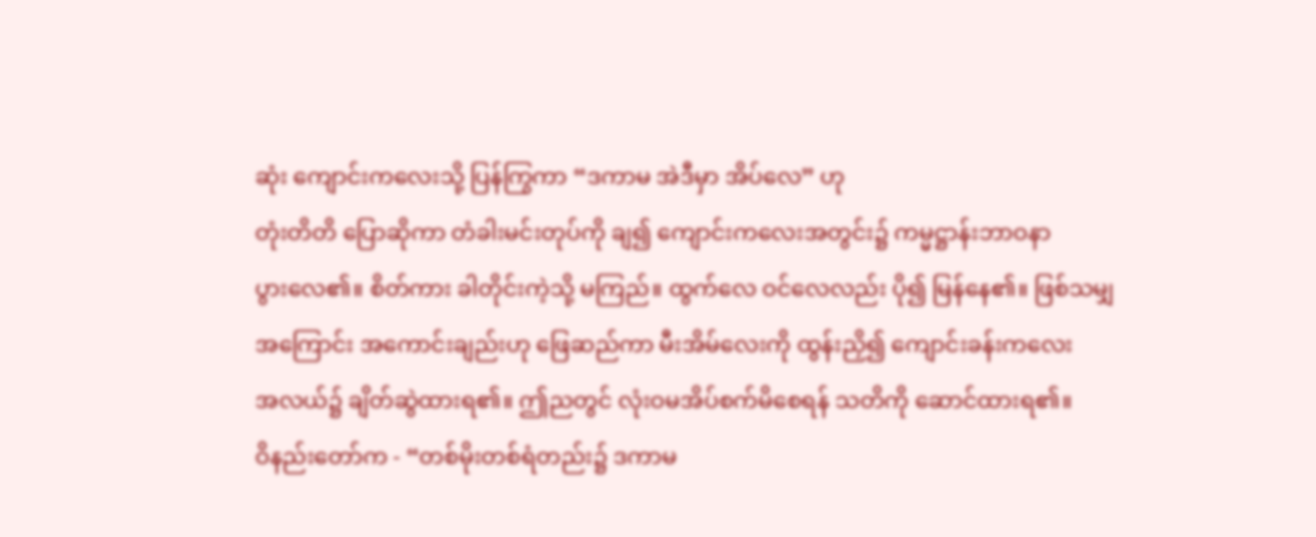ဆုံး ကျောင်းကလေးသို့ ပြန်ကြွကာ “ဒကာမ အဲဒီမှာ အိပ်လေ” ဟု
တုံးတိတိ ပြောဆိုကာ တံခါးမင်းတုပ်ကို ချ၍ ကျောင်းကလေးအတွင်း၌ ကမ္မဋ္ဌာန်းဘာဝနာ
ပွားလေ၏။ စိတ်ကား ခါတိုင်းကဲ့သို့ မကြည်။ ထွက်လေ ဝင်လေလည်း ပို၍ မြန်နေ၏။ ဖြစ်သမျှ
အကြောင်း အကောင်းချည်းဟု ဖြေဆည်ကာ မီးအိမ်လေးကို ထွန်းညှိ၍ ကျောင်းခန်းကလေး
အလယ်၌ ချိတ်ဆွဲထားရ၏။ ဤညတွင် လုံးဝမအိပ်စက်မိစေရန် သတိကို ဆောင်ထားရ၏။
ဝိနည်းတော်က - “တစ်မိုးတစ်ရံတည်း၌ ဒကာမ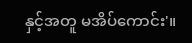နှင့်အတူ မအိပ်ကောင်း'။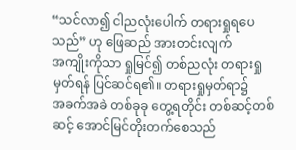“သင်လာ၍ ငါညလုံးပေါက် တရားရှုရပေသည်” ဟု ဖြေဆည် အားတင်းလျက်
အကျိုးကိုသာ ရှုမြင်၍ တစ်ညလုံး တရားရှုမှတ်ရန် ပြင်ဆင်ရ၏။ တရားရှုမှတ်ရာ၌
အခက်အခဲ တစ်ခုခု တွေ့ရတိုင်း တစ်ဆင့်တစ်ဆင့် အောင်မြင်တိုးတက်စေသည်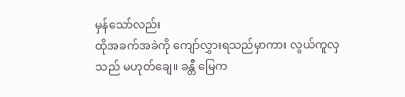မှန်သော်လည်း
ထိုအခက်အခဲကို ကျော်လွှားရသည်မှာကား လွယ်ကူလှသည် မဟုတ်ချေ။ ခန္တီ မြေက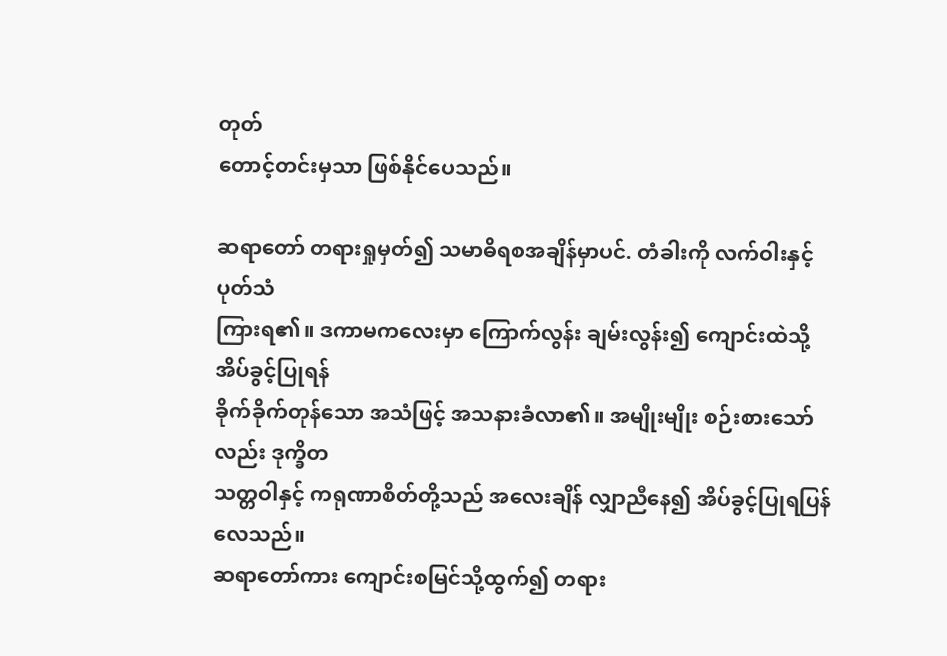တုတ်
တောင့်တင်းမှသာ ဖြစ်နိုင်ပေသည်။

ဆရာတော် တရားရှုမှတ်၍ သမာဓိရစအချိန်မှာပင်. တံခါးကို လက်ဝါးနှင့်ပုတ်သံ
ကြားရ၏။ ဒကာမကလေးမှာ ကြောက်လွန်း ချမ်းလွန်း၍ ကျောင်းထဲသို့ အိပ်ခွင့်ပြုရန်
ခိုက်ခိုက်တုန်သော အသံဖြင့် အသနားခံလာ၏။ အမျိုးမျိုး စဉ်းစားသော်လည်း ဒုက္ခိတ
သတ္တဝါနှင့် ကရုဏာစိတ်တို့သည် အလေးချိန် လျှာညီနေ၍ အိပ်ခွင့်ပြုရပြန်လေသည်။
ဆရာတော်ကား ကျောင်းစမြင်သို့ထွက်၍ တရား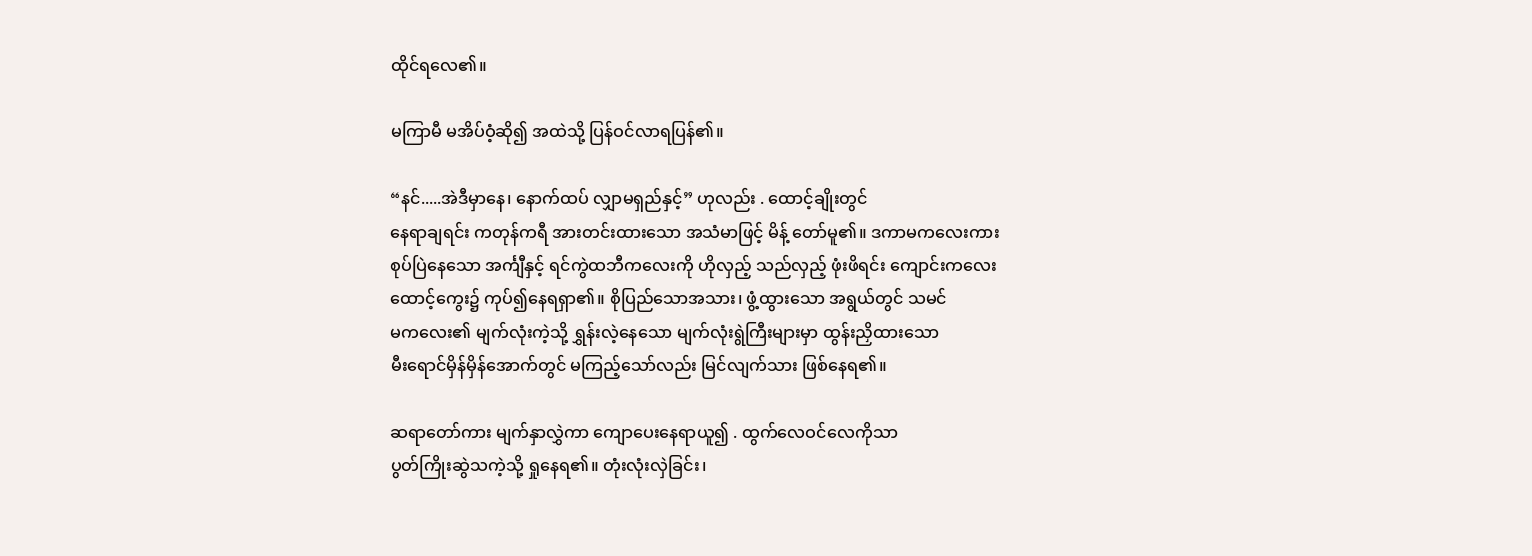ထိုင်ရလေ၏။

မကြာမီ မအိပ်ဝံ့ဆို၍ အထဲသို့ ပြန်ဝင်လာရပြန်၏။

“နင်.....အဲဒီမှာနေ၊ နောက်ထပ် လျှာမရှည်နှင့်” ဟုလည်း . ထောင့်ချိုးတွင်
နေရာချရင်း ကတုန်ကရီ အားတင်းထားသော အသံမာဖြင့် မိန့် တော်မူ၏။ ဒကာမကလေးကား
စုပ်ပြဲနေသော အင်္ကျီနှင့် ရင်ကွဲထဘီကလေးကို ဟိုလှည့် သည်လှည့် ဖုံးဖိရင်း ကျောင်းကလေး
ထောင့်ကွေး၌ ကုပ်၍နေရရှာ၏။ စိုပြည်သောအသား၊ ဖွံ့ထွားသော အရွယ်တွင် သမင်
မကလေး၏ မျက်လုံးကဲ့သို့ ရွှန်းလဲ့နေသော မျက်လုံးရွဲကြီးများမှာ ထွန်းညှိထားသော
မီးရောင်မှိန်မှိန်အောက်တွင် မကြည့်သော်လည်း မြင်လျက်သား ဖြစ်နေရ၏။

ဆရာတော်ကား မျက်နှာလွှဲကာ ကျောပေးနေရာယူ၍ . ထွက်လေဝင်လေကိုသာ
ပွတ်ကြိုးဆွဲသကဲ့သို့ ရှုနေရ၏။ တုံးလုံးလှဲခြင်း၊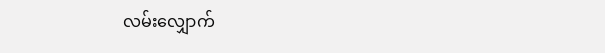လမ်းလျှောက်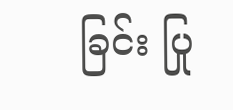ခြင်း ပြု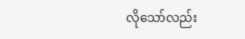လိုသော်လည်း